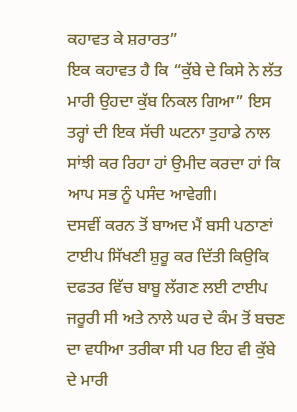ਕਹਾਵਤ ਕੇ ਸ਼ਰਾਰਤ”
ਇਕ ਕਹਾਵਤ ਹੈ ਕਿ “ਕੁੱਬੇ ਦੇ ਕਿਸੇ ਨੇ ਲੱਤ ਮਾਰੀ ਉਹਦਾ ਕੁੱਬ ਨਿਕਲ ਗਿਆ” ਇਸ ਤਰ੍ਹਾਂ ਦੀ ਇਕ ਸੱਚੀ ਘਟਨਾ ਤੁਹਾਡੇ ਨਾਲ ਸਾਂਝੀ ਕਰ ਰਿਹਾ ਹਾਂ ਉਮੀਦ ਕਰਦਾ ਹਾਂ ਕਿ ਆਪ ਸਭ ਨੂੰ ਪਸੰਦ ਆਵੇਗੀ।
ਦਸਵੀਂ ਕਰਨ ਤੋਂ ਬਾਅਦ ਮੈਂ ਬਸੀ ਪਠਾਣਾਂ ਟਾਈਪ ਸਿੱਖਣੀ ਸ਼ੁਰੂ ਕਰ ਦਿੱਤੀ ਕਿਉਕਿ ਦਫਤਰ ਵਿੱਚ ਬਾਬੂ ਲੱਗਣ ਲਈ ਟਾਈਪ ਜਰੂਰੀ ਸੀ ਅਤੇ ਨਾਲੇ ਘਰ ਦੇ ਕੰਮ ਤੋਂ ਬਚਣ ਦਾ ਵਧੀਆ ਤਰੀਕਾ ਸੀ ਪਰ ਇਹ ਵੀ ਕੁੱਬੇ ਦੇ ਮਾਰੀ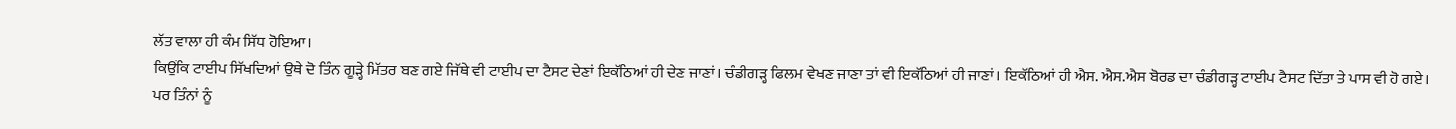ਲੱਤ ਵਾਲਾ ਹੀ ਕੰਮ ਸਿੱਧ ਹੋਇਆ।
ਕਿਉਂਕਿ ਟਾਈਪ ਸਿੱਖਦਿਆਂ ਉਥੇ ਦੋ ਤਿੰਨ ਗੂੜ੍ਹੇ ਮਿੱਤਰ ਬਣ ਗਏ ਜਿੱਥੇ ਵੀ ਟਾਈਪ ਦਾ ਟੈਸਟ ਦੇਣਾਂ ਇਕੱਠਿਆਂ ਹੀ ਦੇਣ ਜਾਣਾਂ। ਚੰਡੀਗੜ੍ਹ ਫਿਲਮ ਵੇਖਣ ਜਾਣਾ ਤਾਂ ਵੀ ਇਕੱਠਿਆਂ ਹੀ ਜਾਣਾਂ। ਇਕੱਠਿਆਂ ਹੀ ਐਸ. ਐਸ.ਐਸ ਬੋਰਡ ਦਾ ਚੰਡੀਗੜ੍ਹ ਟਾਈਪ ਟੈਸਟ ਦਿੱਤਾ ਤੇ ਪਾਸ ਵੀ ਹੋ ਗਏ। ਪਰ ਤਿੰਨਾਂ ਨੂੰ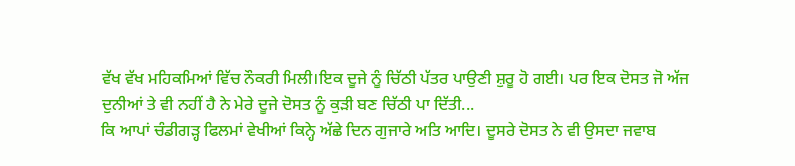ਵੱਖ ਵੱਖ ਮਹਿਕਮਿਆਂ ਵਿੱਚ ਨੌਕਰੀ ਮਿਲੀ।ਇਕ ਦੂਜੇ ਨੂੰ ਚਿੱਠੀ ਪੱਤਰ ਪਾਉਣੀ ਸ਼ੁਰੂ ਹੋ ਗਈ। ਪਰ ਇਕ ਦੋਸਤ ਜੋ ਅੱਜ ਦੁਨੀਆਂ ਤੇ ਵੀ ਨਹੀਂ ਹੈ ਨੇ ਮੇਰੇ ਦੂਜੇ ਦੋਸਤ ਨੂੰ ਕੁੜੀ ਬਣ ਚਿੱਠੀ ਪਾ ਦਿੱਤੀ...
ਕਿ ਆਪਾਂ ਚੰਡੀਗੜ੍ਹ ਫਿਲਮਾਂ ਵੇਖੀਆਂ ਕਿਨ੍ਹੇ ਅੱਛੇ ਦਿਨ ਗੁਜਾਰੇ ਅਤਿ ਆਦਿ। ਦੂਸਰੇ ਦੋਸਤ ਨੇ ਵੀ ਉਸਦਾ ਜਵਾਬ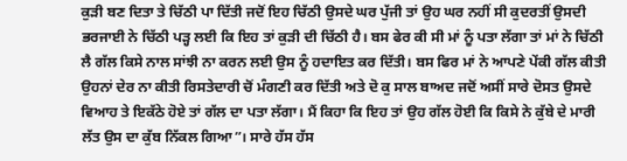ਕੁੜੀ ਬਣ ਦਿਤਾ ਤੇ ਚਿੱਠੀ ਪਾ ਦਿੱਤੀ ਜਦੋਂ ਇਹ ਚਿੱਠੀ ਉਸਦੇ ਘਰ ਪੁੱਜੀ ਤਾਂ ਉਹ ਘਰ ਨਹੀਂ ਸੀ ਕੁਦਰਤੀਂ ਉਸਦੀ ਭਰਜਾਈ ਨੇ ਚਿੱਠੀ ਪੜ੍ਹ ਲਈ ਕਿ ਇਹ ਤਾਂ ਕੁੜੀ ਦੀ ਚਿੱਠੀ ਹੈ। ਬਸ ਫੇਰ ਕੀ ਸੀ ਮਾਂ ਨੂੰ ਪਤਾ ਲੱਗਾ ਤਾਂ ਮਾਂ ਨੇ ਚਿੱਠੀ ਲੈ ਗੱਲ ਕਿਸੇ ਨਾਲ ਸਾਂਝੀ ਨਾ ਕਰਨ ਲਈ ਉਸ ਨੂੰ ਹਦਾਇਤ ਕਰ ਦਿੱਤੀ। ਬਸ ਫਿਰ ਮਾਂ ਨੇ ਆਪਣੇ ਪੇਂਕੀ ਗੱਲ ਕੀਤੀ ਉਹਨਾਂ ਦੇਰ ਨਾ ਕੀਤੀ ਰਿਸਤੇਦਾਰੀ ਚੋਂ ਮੰਗਣੀ ਕਰ ਦਿੱਤੀ ਅਤੇ ਦੋ ਕੁ ਸਾਲ ਬਾਅਦ ਜਦੋਂ ਅਸੀਂ ਸਾਰੇ ਦੋਸਤ ਉਸਦੇ ਵਿਆਹ ਤੇ ਇਕੱਠੇ ਹੋਏ ਤਾਂ ਗੱਲ ਦਾ ਪਤਾ ਲੱਗਾ। ਮੈਂ ਕਿਹਾ ਕਿ ਇਹ ਤਾਂ ਉਹ ਗੱਲ ਹੋਈ ਕਿ ਕਿਸੇ ਨੇ ਕੁੱਬੇ ਦੇ ਮਾਰੀ ਲੱਤ ਉਸ ਦਾ ਕੁੱਬ ਨਿੱਕਲ ਗਿਆ”। ਸਾਰੇ ਹੱਸ ਹੱਸ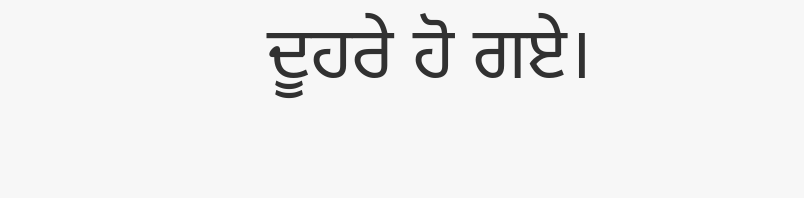ਦੂਹਰੇ ਹੋ ਗਏ।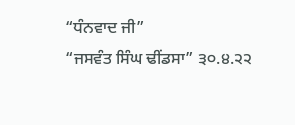“ਧੰਨਵਾਦ ਜੀ”
“ਜਸਵੰਤ ਸਿੰਘ ਢੀਂਡਸਾ” ੩੦.੪.੨੨